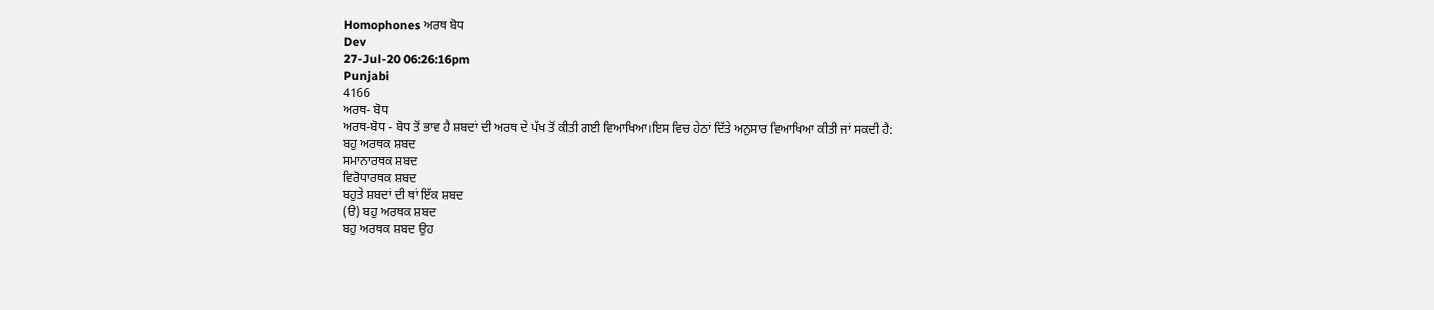Homophones ਅਰਥ ਬੋਧ
Dev
27-Jul-20 06:26:16pm
Punjabi
4166
ਅਰਥ- ਬੋਧ
ਅਰਥ-ਬੋਧ - ਬੋਧ ਤੋਂ ਭਾਵ ਹੈ ਸ਼ਬਦਾਂ ਦੀ ਅਰਥ ਦੇ ਪੱਖ ਤੋਂ ਕੀਤੀ ਗਈ ਵਿਆਖਿਆ।ਇਸ ਵਿਚ ਹੇਠਾਂ ਦਿੱਤੇ ਅਨੁਸਾਰ ਵਿਆਖਿਆ ਕੀਤੀ ਜਾਂ ਸਕਦੀ ਹੈ:
ਬਹੁ ਅਰਥਕ ਸ਼ਬਦ
ਸਮਾਨਾਰਥਕ ਸ਼ਬਦ
ਵਿਰੋਧਾਰਥਕ ਸ਼ਬਦ
ਬਹੁਤੇ ਸ਼ਬਦਾਂ ਦੀ ਥਾਂ ਇੱਕ ਸ਼ਬਦ
(ੳ) ਬਹੁ ਅਰਥਕ ਸ਼ਬਦ
ਬਹੁ ਅਰਥਕ ਸ਼ਬਦ ਉਹ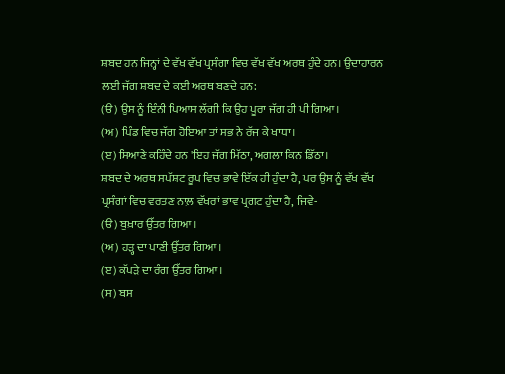ਸ਼ਬਦ ਹਨ ਜਿਨ੍ਹਾਂ ਦੇ ਵੱਖ ਵੱਖ ਪ੍ਰਸੰਗਾ ਵਿਚ ਵੱਖ ਵੱਖ ਅਰਥ ਹੁੰਦੇ ਹਨ। ਉਦਾਹਾਰਨ ਲਈ ਜੱਗ ਸ਼ਬਦ ਦੇ ਕਈ ਅਰਥ ਬਣਦੇ ਹਨ:
(ੳ) ਉਸ ਨੂੰ ਇੰਨੀ ਪਿਆਸ ਲੱਗੀ ਕਿ ਉਹ ਪੂਰਾ ਜੱਗ ਹੀ ਪੀ ਗਿਆ।
(ਅ) ਪਿੰਡ ਵਿਚ ਜੱਗ ਹੋਇਆ ਤਾਂ ਸਭ ਨੇ ਰੱਜ ਕੇ ਖਾਧਾ।
(ੲ) ਸਿਆਣੇ ਕਹਿੰਦੇ ਹਨ 'ਇਹ ਜੱਗ ਮਿੱਠਾ, ਅਗਲਾ ਕਿਨ ਡਿੱਠਾ।
ਸ਼ਬਦ ਦੇ ਅਰਥ ਸਪੱਸ਼ਟ ਰੂਪ ਵਿਚ ਭਾਵੇ ਇੱਕ ਹੀ ਹੁੰਦਾ ਹੈ, ਪਰ ਉਸ ਨੂੰ ਵੱਖ ਵੱਖ ਪ੍ਰਸੰਗਾਂ ਵਿਚ ਵਰਤਣ ਨਾਲ਼ ਵੱਖਰਾਂ ਭਾਵ ਪ੍ਰਗਟ ਹੁੰਦਾ ਹੈ, ਜਿਵੇ-
(ੳ) ਬੁਖ਼ਾਰ ਉੱਤਰ ਗਿਆ।
(ਅ) ਹੜ੍ਹ ਦਾ ਪਾਣੀ ਉੱਤਰ ਗਿਆ।
(ੲ) ਕੱਪੜੇ ਦਾ ਰੰਗ ਉੱਤਰ ਗਿਆ।
(ਸ) ਬਸ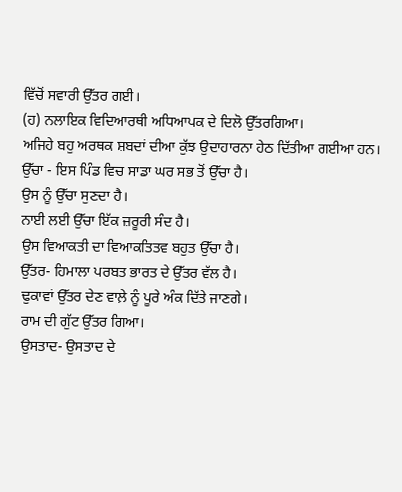ਵਿੱਚੋਂ ਸਵਾਰੀ ਉੱਤਰ ਗਈ।
(ਹ) ਨਲਾਇਕ ਵਿਦਿਆਰਥੀ ਅਧਿਆਪਕ ਦੇ ਦਿਲੋ ਉੱਤਰਗਿਆ।
ਅਜਿਹੇ ਬਹੁ ਅਰਥਕ ਸ਼ਬਦਾਂ ਦੀਆ ਕੁੱਝ ਉਦਾਹਾਰਨਾ ਹੇਠ ਦਿੱਤੀਆ ਗਈਆ ਹਨ।
ਉੱਚਾ - ਇਸ ਪਿੰਡ ਵਿਚ ਸਾਡਾ ਘਰ ਸਭ ਤੋਂ ਉੱਚਾ ਹੈ।
ਉਸ ਨੂੰ ਉੱਚਾ ਸੁਣਦਾ ਹੈ।
ਨਾਈ ਲਈ ਉੱਚਾ ਇੱਕ ਜ਼ਰੂਰੀ ਸੰਦ ਹੈ।
ਉਸ ਵਿਆਕਤੀ ਦਾ ਵਿਆਕਤਿਤਵ ਬਹੁਤ ਉੱਚਾ ਹੈ।
ਉੱਤਰ- ਹਿਮਾਲਾ ਪਰਬਤ ਭਾਰਤ ਦੇ ਉੱਤਰ ਵੱਲ ਹੈ।
ਢੁਕਾਵਾਂ ਉੱਤਰ ਦੇਣ ਵਾਲ਼ੇ ਨੂੰ ਪੂਰੇ ਅੰਕ ਦਿੱਤੇ ਜਾਣਗੇ।
ਰਾਮ ਦੀ ਗੁੱਟ ਉੱਤਰ ਗਿਆ।
ਉਸਤਾਦ- ਉਸਤਾਦ ਦੇ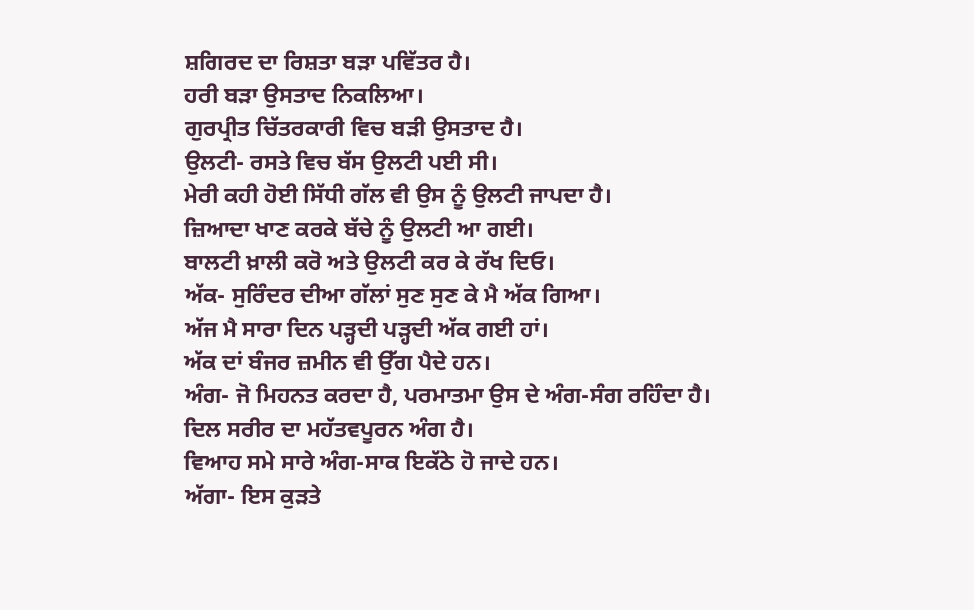ਸ਼ਗਿਰਦ ਦਾ ਰਿਸ਼ਤਾ ਬੜਾ ਪਵਿੱਤਰ ਹੈ।
ਹਰੀ ਬੜਾ ਉਸਤਾਦ ਨਿਕਲਿਆ।
ਗੁਰਪ੍ਰੀਤ ਚਿੱਤਰਕਾਰੀ ਵਿਚ ਬੜੀ ਉਸਤਾਦ ਹੈ।
ਉਲਟੀ- ਰਸਤੇ ਵਿਚ ਬੱਸ ਉਲਟੀ ਪਈ ਸੀ।
ਮੇਰੀ ਕਹੀ ਹੋਈ ਸਿੱਧੀ ਗੱਲ ਵੀ ਉਸ ਨੂੰ ਉਲਟੀ ਜਾਪਦਾ ਹੈ।
ਜ਼ਿਆਦਾ ਖਾਣ ਕਰਕੇ ਬੱਚੇ ਨੂੰ ਉਲਟੀ ਆ ਗਈ।
ਬਾਲਟੀ ਖ਼ਾਲੀ ਕਰੋ ਅਤੇ ਉਲਟੀ ਕਰ ਕੇ ਰੱਖ ਦਿਓ।
ਅੱਕ- ਸੁਰਿੰਦਰ ਦੀਆ ਗੱਲਾਂ ਸੁਣ ਸੁਣ ਕੇ ਮੈ ਅੱਕ ਗਿਆ।
ਅੱਜ ਮੈ ਸਾਰਾ ਦਿਨ ਪੜ੍ਹਦੀ ਪੜ੍ਹਦੀ ਅੱਕ ਗਈ ਹਾਂ।
ਅੱਕ ਦਾਂ ਬੰਜਰ ਜ਼ਮੀਨ ਵੀ ਉੱਗ ਪੈਦੇ ਹਨ।
ਅੰਗ- ਜੋ ਮਿਹਨਤ ਕਰਦਾ ਹੈ, ਪਰਮਾਤਮਾ ਉਸ ਦੇ ਅੰਗ-ਸੰਗ ਰਹਿੰਦਾ ਹੈ।
ਦਿਲ ਸਰੀਰ ਦਾ ਮਹੱਤਵਪੂਰਨ ਅੰਗ ਹੈ।
ਵਿਆਹ ਸਮੇ ਸਾਰੇ ਅੰਗ-ਸਾਕ ਇਕੱਠੇ ਹੋ ਜਾਦੇ ਹਨ।
ਅੱਗਾ- ਇਸ ਕੁੜਤੇ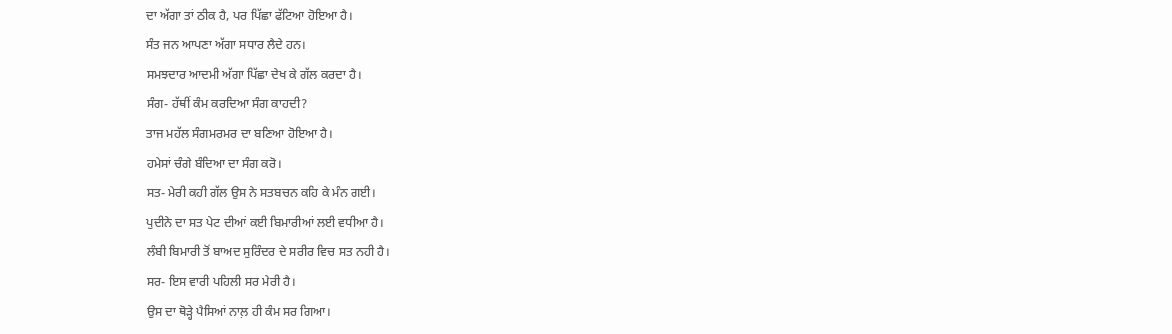ਦਾ ਅੱਗਾ ਤਾਂ ਠੀਕ ਹੈ, ਪਰ ਪਿੱਛਾ ਫੱਟਿਆ ਹੋਇਆ ਹੈ।
ਸੰਤ ਜਨ ਆਪਣਾ ਅੱਗਾ ਸਧਾਰ ਲੈਦੇ ਹਨ।
ਸਮਝਦਾਰ ਆਦਮੀ ਅੱਗਾ ਪਿੱਛਾ ਦੇਖ ਕੇ ਗੱਲ ਕਰਦਾ ਹੈ।
ਸੰਗ- ਹੱਥੀਂ ਕੰਮ ਕਰਦਿਆ ਸੰਗ ਕਾਹਦੀ?
ਤਾਜ ਮਹੱਲ ਸੰਗਮਰਮਰ ਦਾ ਬਣਿਆ ਹੋਇਆ ਹੈ।
ਹਮੇਸਾਂ ਚੰਗੇ ਬੰਦਿਆ ਦਾ ਸੰਗ ਕਰੋ।
ਸਤ- ਮੇਰੀ ਕਹੀ ਗੱਲ ਉਸ ਨੇ ਸਤਬਚਨ ਕਹਿ ਕੇ ਮੰਨ ਗਈ।
ਪੁਦੀਨੇ ਦਾ ਸਤ ਪੇਟ ਦੀਆਂ ਕਈ ਬਿਮਾਰੀਆਂ ਲਈ ਵਧੀਆ ਹੈ।
ਲੰਬੀ ਬਿਮਾਰੀ ਤੋਂ ਬਾਅਦ ਸੁਰਿੰਦਰ ਦੇ ਸਰੀਰ ਵਿਚ ਸਤ ਨਹੀ ਹੈ।
ਸਰ- ਇਸ ਵਾਰੀ ਪਹਿਲੀ ਸਰ ਮੇਰੀ ਹੈ।
ਉਸ ਦਾ ਥੋੜ੍ਹੇ ਪੈਸਿਆਂ ਨਾਲ਼ ਹੀ ਕੰਮ ਸਰ ਗਿਆ।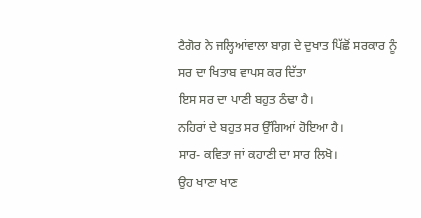ਟੈਗੋਰ ਨੇ ਜਲ੍ਹਿਆਂਵਾਲਾ ਬਾਗ਼ ਦੇ ਦੁਖਾਤ ਪਿੱਛੋਂ ਸਰਕਾਰ ਨੂੰ ਸਰ ਦਾ ਖਿਤਾਬ ਵਾਪਸ ਕਰ ਦਿੱਤਾ
ਇਸ ਸਰ ਦਾ ਪਾਣੀ ਬਹੁਤ ਠੰਢਾ ਹੈ।
ਨਹਿਰਾਂ ਦੇ ਬਹੁਤ ਸਰ ਉੱਗਿਆਂ ਹੋਇਆ ਹੈ।
ਸਾਰ- ਕਵਿਤਾ ਜਾਂ ਕਹਾਣੀ ਦਾ ਸਾਰ ਲਿਖੋ।
ਉਹ ਖਾਣਾ ਖਾਣ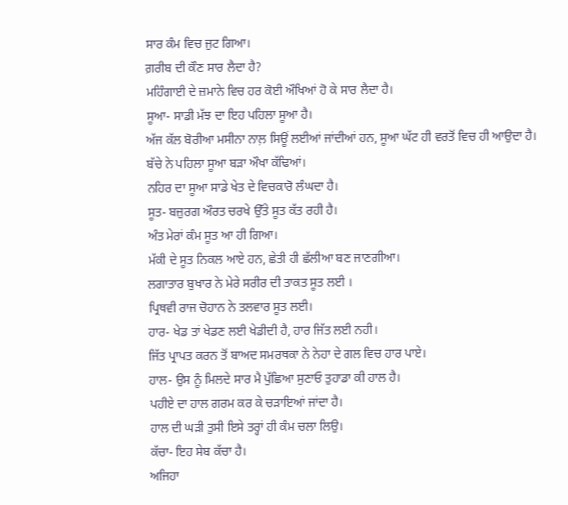ਸਾਰ ਕੰਮ ਵਿਚ ਜੁਟ ਗਿਆ।
ਗ਼ਰੀਬ ਦੀ ਕੌਣ ਸਾਰ ਲੈਦਾ ਹੈ?
ਮਹਿੰਗਾਈ ਦੇ ਜ਼ਮਾਨੇ ਵਿਚ ਹਰ ਕੋਈ ਔਖਿਆਂ ਹੋ ਕੇ ਸਾਰ ਲੈਦਾ ਹੈ।
ਸੂਆ- ਸਾਡੀ ਮੱਝ ਦਾ ਇਹ ਪਹਿਲਾ ਸੂਆ ਹੈ।
ਅੱਜ ਕੱਲ ਬੋਰੀਆ ਮਸੀਨਾ ਨਾਲ਼ ਸਿਊਂ ਲਈਆਂ ਜਾਂਦੀਆਂ ਹਨ, ਸੂਆ ਘੱਟ ਹੀ ਵਰਤੋਂ ਵਿਚ ਹੀ ਆਉਦਾ ਹੈ।
ਬੱਚੇ ਨੇ ਪਹਿਲਾ ਸੂਆ ਬੜਾ ਔਖਾ ਕੱਢਿਆਂ।
ਨਹਿਰ ਦਾ ਸੂਆ ਸਾਡੇ ਖੇਤ ਦੇ ਵਿਚਕਾਰੋ ਲੰਘਦਾ ਹੈ।
ਸੂਤ- ਬਜ਼ੁਰਗ ਔਰਤ ਚਰਖੇ ਉੱਤੇ ਸੂਤ ਕੱਤ ਰਹੀ ਹੈ।
ਅੰਤ ਮੇਰਾਂ ਕੰਮ ਸੂਤ ਆ ਹੀ ਗਿਆ।
ਮੱਕੀ ਦੇ ਸੂਤ ਨਿਕਲ ਆਏ ਹਨ, ਛੇਤੀ ਹੀ ਛੱਲੀਆ ਬਣ ਜਾਣਗੀਆ।
ਲਗਾਤਾਰ ਬੁਖਾਰ ਨੇ ਮੇਰੇ ਸਰੀਰ ਦੀ ਤਾਕਤ ਸੂਤ ਲਈ ।
ਪ੍ਰਿਥਵੀ ਰਾਜ ਚੋਹਾਨ ਨੇ ਤਲਵਾਰ ਸੂਤ ਲਈ।
ਹਾਰ- ਖੇਡ ਤਾਂ ਖੇਡਣ ਲਈ ਖੇਡੀਦੀ ਹੈ, ਹਾਰ ਜਿੱਤ ਲਈ ਨਹੀ।
ਜਿੱਤ ਪ੍ਰਾਪਤ ਕਰਨ ਤੋਂ ਬਾਅਦ ਸਮਰਥਕਾ ਨੇ ਨੇਹਾ ਦੇ ਗਲ ਵਿਚ ਹਾਰ ਪਾਏ।
ਹਾਲ- ਉਸ ਨੂੰ ਮਿਲਦੇ ਸਾਰ ਮੈ ਪੁੱਛਿਆ ਸੁਣਾਓ ਤੁਹਾਡਾ ਕੀ ਹਾਲ ਹੈ।
ਪਹੀਏ ਦਾ ਹਾਲ ਗਰਮ ਕਰ ਕੇ ਚੜਾਇਆਂ ਜਾਂਦਾ ਹੈ।
ਹਾਲ ਦੀ ਘੜੀ ਤੁਸੀ ਇਸੇ ਤਰ੍ਹਾਂ ਹੀ ਕੰਮ ਚਲਾ ਲਿਉ।
ਕੱਚਾ- ਇਹ ਸੇਬ ਕੱਚਾ ਹੈ।
ਅਜਿਹਾ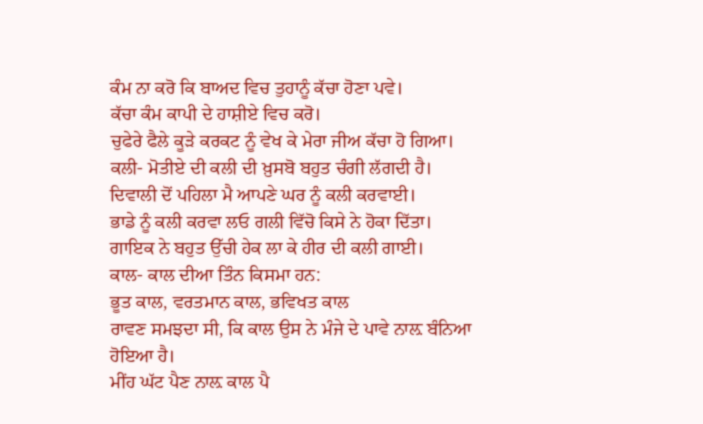ਕੰਮ ਨਾ ਕਰੋ ਕਿ ਬਾਅਦ ਵਿਚ ਤੁਹਾਨੂੰ ਕੱਚਾ ਹੋਣਾ ਪਵੇ।
ਕੱਚਾ ਕੰਮ ਕਾਪੀ ਦੇ ਹਾਸ਼ੀਏ ਵਿਚ ਕਰੋ।
ਚੁਫੇਰੇ ਫੈਲੇ ਕੂੜੇ ਕਰਕਟ ਨੂੰ ਵੇਖ ਕੇ ਮੇਰਾ ਜੀਅ ਕੱਚਾ ਹੋ ਗਿਆ।
ਕਲੀ- ਮੋਤੀਏ ਦੀ ਕਲੀ ਦੀ ਖ਼ੁਸਬੋ ਬਹੁਤ ਚੰਗੀ ਲੱਗਦੀ ਹੈ।
ਦਿਵਾਲੀ ਦੋਂ ਪਹਿਲਾ ਮੈ ਆਪਣੇ ਘਰ ਨੂੰ ਕਲੀ ਕਰਵਾਈ।
ਭਾਡੇ ਨੂੰ ਕਲੀ ਕਰਵਾ ਲਓ ਗਲੀ ਵਿੱਚੋ ਕਿਸੇ ਨੇ ਹੋਕਾ ਦਿੱਤਾ।
ਗਾਇਕ ਨੇ ਬਹੁਤ ਉੱਚੀ ਹੇਕ ਲਾ ਕੇ ਹੀਰ ਦੀ ਕਲੀ ਗਾਈ।
ਕਾਲ- ਕਾਲ ਦੀਆ ਤਿੰਨ ਕਿਸਮਾ ਹਨ:
ਭੂਤ ਕਾਲ, ਵਰਤਮਾਨ ਕਾਲ, ਭਵਿਖਤ ਕਾਲ
ਰਾਵਣ ਸਮਝਦਾ ਸੀ, ਕਿ ਕਾਲ ਉਸ ਨੇ ਮੰਜੇ ਦੇ ਪਾਵੇ ਨਾਲ਼ ਬੰਨਿਆ ਹੋਇਆ ਹੈ।
ਮੀਂਹ ਘੱਟ ਪੈਣ ਨਾਲ਼ ਕਾਲ ਪੈ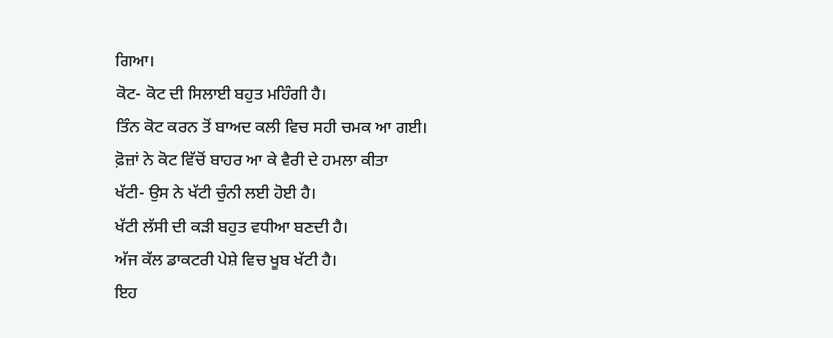ਗਿਆ।
ਕੋਟ- ਕੋਟ ਦੀ ਸਿਲਾਈ ਬਹੁਤ ਮਹਿੰਗੀ ਹੈ।
ਤਿੰਨ ਕੋਟ ਕਰਨ ਤੋਂ ਬਾਅਦ ਕਲੀ ਵਿਚ ਸਹੀ ਚਮਕ ਆ ਗਈ।
ਫ਼ੋਜ਼ਾਂ ਨੇ ਕੋਟ ਵਿੱਚੋਂ ਬਾਹਰ ਆ ਕੇ ਵੈਰੀ ਦੇ ਹਮਲਾ ਕੀਤਾ
ਖੱਟੀ- ਉਸ ਨੇ ਖੱਟੀ ਚੁੰਨੀ ਲਈ ਹੋਈ ਹੈ।
ਖੱਟੀ ਲੱਸੀ ਦੀ ਕੜੀ ਬਹੁਤ ਵਧੀਆ ਬਣਦੀ ਹੈ।
ਅੱਜ ਕੱਲ ਡਾਕਟਰੀ ਪੇਸ਼ੇ ਵਿਚ ਖੂਬ ਖੱਟੀ ਹੈ।
ਇਹ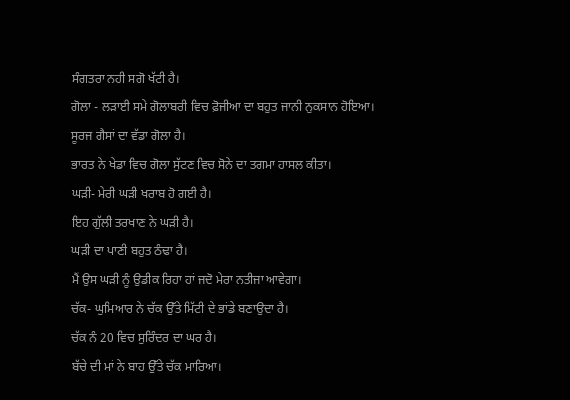ਸੰਗਤਰਾ ਨਹੀ ਸਗੋ ਖੱਟੀ ਹੈ।
ਗੋਲਾ - ਲੜਾਈ ਸਮੇ ਗੋਲਾਬਰੀ ਵਿਚ ਫ਼ੋਜੀਆ ਦਾ ਬਹੁਤ ਜਾਨੀ ਨੁਕਸਾਨ ਹੋਇਆ।
ਸੂਰਜ ਗੈਸਾਂ ਦਾ ਵੱਡਾ ਗੋਲਾ ਹੈ।
ਭਾਰਤ ਨੇ ਖੇਡਾ ਵਿਚ ਗੋਲਾ ਸੁੱਟਣ ਵਿਚ ਸੋਨੇ ਦਾ ਤਗਮਾ ਹਾਸਲ ਕੀਤਾ।
ਘੜੀ- ਮੇਰੀ ਘੜੀ ਖਰਾਬ ਹੋ ਗਈ ਹੈ।
ਇਹ ਗੁੱਲੀ ਤਰਖਾਣ ਨੇ ਘੜੀ ਹੈ।
ਘੜੀ ਦਾ ਪਾਣੀ ਬਹੁਤ ਠੰਢਾ ਹੈ।
ਮੈਂ ਉਸ ਘੜੀ ਨੂੰ ਉਡੀਕ ਰਿਹਾ ਹਾਂ ਜਦੋ ਮੇਰਾ ਨਤੀਜਾ ਆਵੇਗਾ।
ਚੱਕ- ਘੁਮਿਆਰ ਨੇ ਚੱਕ ਉੱਤੇ ਮਿੱਟੀ ਦੇ ਭਾਂਡੇ ਬਣਾਉਦਾ ਹੈ।
ਚੱਕ ਨੰ 20 ਵਿਚ ਸੁਰਿੰਦਰ ਦਾ ਘਰ ਹੈ।
ਬੱਚੇ ਦੀ ਮਾਂ ਨੇ ਬਾਹ ਉੱਤੇ ਚੱਕ ਮਾਰਿਆ।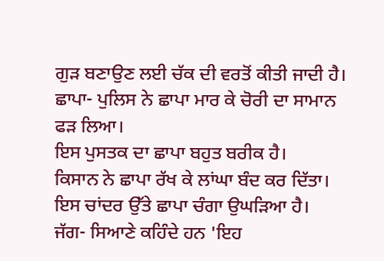ਗੁੜ ਬਣਾਉਣ ਲਈ ਚੱਕ ਦੀ ਵਰਤੋਂ ਕੀਤੀ ਜਾਦੀ ਹੈ।
ਛਾਪਾ- ਪੁਲਿਸ ਨੇ ਛਾਪਾ ਮਾਰ ਕੇ ਚੋਰੀ ਦਾ ਸਾਮਾਨ ਫੜ ਲਿਆ।
ਇਸ ਪੁਸਤਕ ਦਾ ਛਾਪਾ ਬਹੁਤ ਬਰੀਕ ਹੈ।
ਕਿਸਾਨ ਨੇ ਛਾਪਾ ਰੱਖ ਕੇ ਲਾਂਘਾ ਬੰਦ ਕਰ ਦਿੱਤਾ।
ਇਸ ਚਾਂਦਰ ਉੱਤੇ ਛਾਪਾ ਚੰਗਾ ਉਘੜਿਆ ਹੈ।
ਜੱਗ- ਸਿਆਣੇ ਕਹਿੰਦੇ ਹਨ 'ਇਹ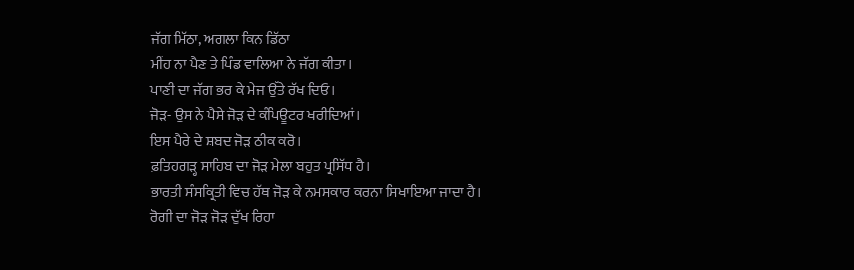ਜੱਗ ਮਿੱਠਾ, ਅਗਲਾ ਕਿਨ ਡਿੱਠਾ
ਮੀਂਹ ਨਾ ਪੈਣ ਤੇ ਪਿੰਡ ਵਾਲਿਆ ਨੇ ਜੱਗ ਕੀਤਾ।
ਪਾਣੀ ਦਾ ਜੱਗ ਭਰ ਕੇ ਮੇਜ ਉੱਤੇ ਰੱਖ ਦਿਓ।
ਜੋੜ- ਉਸ ਨੇ ਪੈਸੇ ਜੋੜ ਦੇ ਕੰਪਿਊਟਰ ਖਰੀਦਿਆਂ।
ਇਸ ਪੈਰੇ ਦੇ ਸ਼ਬਦ ਜੋੜ ਠੀਕ ਕਰੋ।
ਫ਼ਤਿਹਗੜ੍ਹ ਸਾਹਿਬ ਦਾ ਜੋੜ ਮੇਲਾ ਬਹੁਤ ਪ੍ਰਸਿੱਧ ਹੈ।
ਭਾਰਤੀ ਸੰਸਕ੍ਰਿਤੀ ਵਿਚ ਹੱਥ ਜੋੜ ਕੇ ਨਮਸਕਾਰ ਕਰਨਾ ਸਿਖਾਇਆ ਜਾਦਾ ਹੈ।
ਰੋਗੀ ਦਾ ਜੋੜ ਜੋੜ ਦੁੱਖ ਰਿਹਾ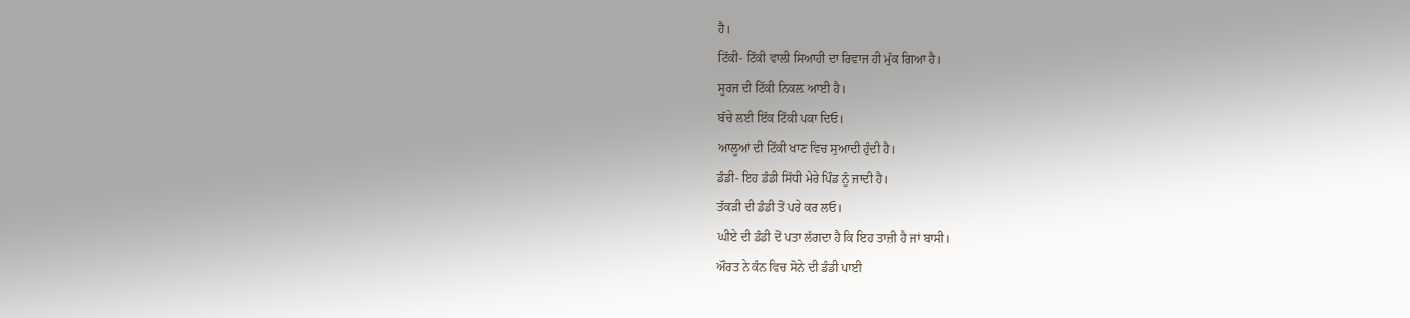ਹੈ।
ਟਿੱਕੀ- ਟਿੱਕੀ ਵਾਲੀ ਸਿਆਹੀ ਦਾ ਰਿਵਾਜ ਹੀ ਮੁੱਕ ਗਿਆ ਹੈ।
ਸੂਰਜ ਦੀ ਟਿੱਕੀ ਨਿਕਲ਼ ਆਈ ਹੈ।
ਬੱਚੇ ਲਈ ਇੱਕ ਟਿੱਕੀ ਪਕਾ ਦਿਓ।
ਆਲੂਆਂ ਦੀ ਟਿੱਕੀ ਖਾਣ ਵਿਚ ਸੁਆਦੀ ਹੁੰਦੀ ਹੈ।
ਡੰਡੀ- ਇਹ ਡੰਡੀ ਸਿੱਧੀ ਮੇਰੇ ਪਿੰਡ ਨੂੰ ਜਾਦੀ ਹੈ।
ਤੱਕੜੀ ਦੀ ਡੰਡੀ ਤੋਂ ਪਰੇ ਕਰ ਲਓ।
ਘੀਏ ਦੀ ਡੰਡੀ ਦੋਂ ਪਤਾ ਲੱਗਦਾ ਹੈ ਕਿ ਇਹ ਤਾਜ਼ੀ ਹੈ ਜਾਂ ਬਾਸੀ।
ਔਰਤ ਨੇ ਕੰਨ ਵਿਚ ਸੋਨੇ ਦੀ ਡੰਡੀ ਪਾਈ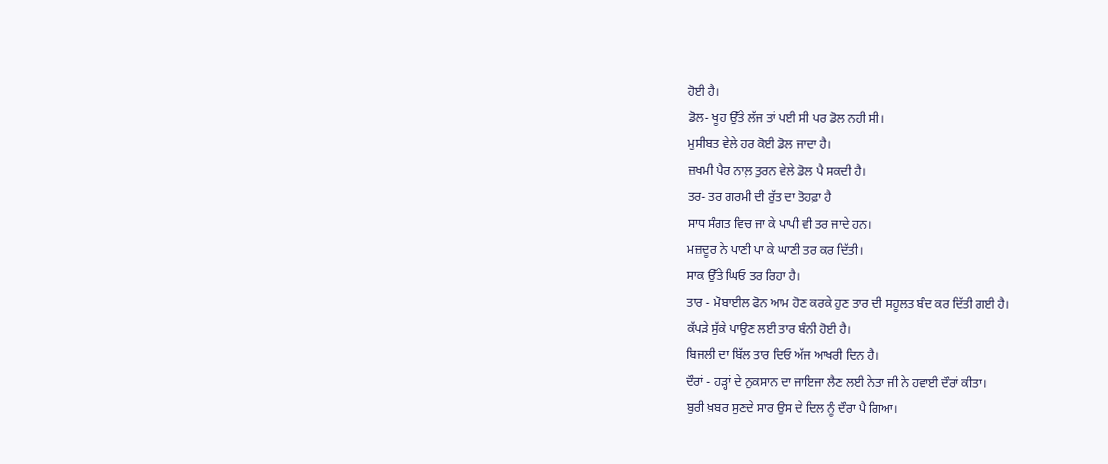ਹੋਈ ਹੈ।
ਡੋਲ- ਖੂਹ ਉੱਤੇ ਲੱਜ ਤਾਂ ਪਈ ਸੀ ਪਰ ਡੋਲ ਨਹੀ ਸੀ।
ਮੁਸੀਬਤ ਵੇਲੇ ਹਰ ਕੋਈ ਡੋਲ ਜਾਦਾ ਹੈ।
ਜ਼ਖਮੀ ਪੈਰ ਨਾਲ਼ ਤੁਰਨ ਵੇਲੇ ਡੋਲ ਪੈ ਸਕਦੀ ਹੈ।
ਤਰ- ਤਰ ਗਰਮੀ ਦੀ ਰੁੱਤ ਦਾ ਤੋਹਫ਼ਾ ਹੈ
ਸਾਧ ਸੰਗਤ ਵਿਚ ਜਾ ਕੇ ਪਾਪੀ ਵੀ ਤਰ ਜਾਦੇ ਹਨ।
ਮਜ਼ਦੂਰ ਨੇ ਪਾਣੀ ਪਾ ਕੇ ਘਾਣੀ ਤਰ ਕਰ ਦਿੱਤੀ।
ਸਾਕ ਉੱਤੇ ਘਿਓ ਤਰ ਰਿਹਾ ਹੈ।
ਤਾਰ - ਮੋਬਾਈਲ ਫੋਨ ਆਮ ਹੋਣ ਕਰਕੇ ਹੁਣ ਤਾਰ ਦੀ ਸਹੂਲਤ ਬੰਦ ਕਰ ਦਿੱਤੀ ਗਈ ਹੈ।
ਕੱਪੜੇ ਸੁੱਕੇ ਪਾਉਣ ਲਈ ਤਾਰ ਬੰਨੀ ਹੋਈ ਹੈ।
ਬਿਜਲੀ ਦਾ ਬਿੱਲ ਤਾਰ ਦਿਓ ਅੱਜ ਆਖਰੀ ਦਿਨ ਹੈ।
ਦੌਰਾਂ - ਹੜ੍ਹਾਂ ਦੇ ਨੁਕਸਾਨ ਦਾ ਜਾਇਜਾ ਲੈਣ ਲਈ ਨੇਤਾ ਜੀ ਨੇ ਹਵਾਈ ਦੌਰਾਂ ਕੀਤਾ।
ਬੁਰੀ ਖ਼ਬਰ ਸੁਣਦੇ ਸਾਰ ਉਸ ਦੇ ਦਿਲ ਨੂੰ ਦੌਰਾ ਪੈ ਗਿਆ।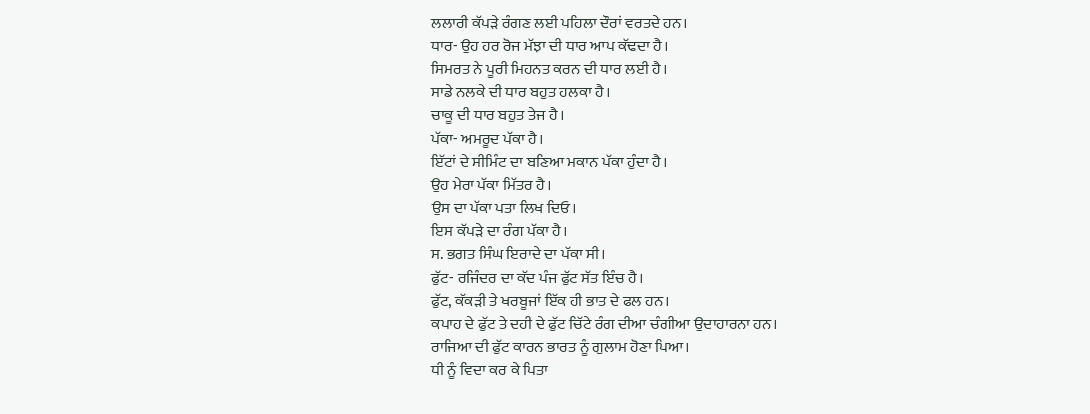ਲਲਾਰੀ ਕੱਪੜੇ ਰੰਗਣ ਲਈ ਪਹਿਲਾ ਦੌਰਾਂ ਵਰਤਦੇ ਹਨ।
ਧਾਰ- ਉਹ ਹਰ ਰੋਜ ਮੱਝਾ ਦੀ ਧਾਰ ਆਪ ਕੱਢਦਾ ਹੈ।
ਸਿਮਰਤ ਨੇ ਪੂਰੀ ਮਿਹਨਤ ਕਰਨ ਦੀ ਧਾਰ ਲਈ ਹੈ।
ਸਾਡੇ ਨਲਕੇ ਦੀ ਧਾਰ ਬਹੁਤ ਹਲਕਾ ਹੈ।
ਚਾਕੂ ਦੀ ਧਾਰ ਬਹੁਤ ਤੇਜ ਹੈ।
ਪੱਕਾ- ਅਮਰੂਦ ਪੱਕਾ ਹੈ।
ਇੱਟਾਂ ਦੇ ਸੀਮਿੰਟ ਦਾ ਬਣਿਆ ਮਕਾਨ ਪੱਕਾ ਹੁੰਦਾ ਹੈ।
ਉਹ ਮੇਰਾ ਪੱਕਾ ਮਿੱਤਰ ਹੈ।
ਉਸ ਦਾ ਪੱਕਾ ਪਤਾ ਲਿਖ ਦਿਓ।
ਇਸ ਕੱਪੜੇ ਦਾ ਰੰਗ ਪੱਕਾ ਹੈ।
ਸ. ਭਗਤ ਸਿੰਘ ਇਰਾਦੇ ਦਾ ਪੱਕਾ ਸੀ।
ਫੁੱਟ- ਰਜਿੰਦਰ ਦਾ ਕੱਦ ਪੰਜ ਫੁੱਟ ਸੱਤ ਇੰਚ ਹੈ।
ਫੁੱਟ, ਕੱਕੜੀ ਤੇ ਖਰਬੂਜਾਂ ਇੱਕ ਹੀ ਭਾਤ ਦੇ ਫਲ ਹਨ।
ਕਪਾਹ ਦੇ ਫੁੱਟ ਤੇ ਦਹੀ ਦੇ ਫੁੱਟ ਚਿੱਟੇ ਰੰਗ ਦੀਆ ਚੰਗੀਆ ਉਦਾਹਾਰਨਾ ਹਨ।
ਰਾਜਿਆ ਦੀ ਫੁੱਟ ਕਾਰਨ ਭਾਰਤ ਨੂੰ ਗੁਲਾਮ ਹੋਣਾ ਪਿਆ।
ਧੀ ਨੂੰ ਵਿਦਾ ਕਰ ਕੇ ਪਿਤਾ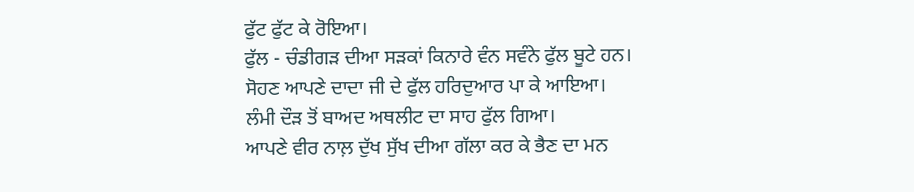ਫੁੱਟ ਫੁੱਟ ਕੇ ਰੋਇਆ।
ਫੁੱਲ - ਚੰਡੀਗੜ ਦੀਆ ਸੜਕਾਂ ਕਿਨਾਰੇ ਵੰਨ ਸਵੰਨੇ ਫੁੱਲ ਬੂਟੇ ਹਨ।
ਸੋਹਣ ਆਪਣੇ ਦਾਦਾ ਜੀ ਦੇ ਫੁੱਲ ਹਰਿਦੁਆਰ ਪਾ ਕੇ ਆਇਆ।
ਲੰਮੀ ਦੌੜ ਤੋਂ ਬਾਅਦ ਅਥਲੀਟ ਦਾ ਸਾਹ ਫੁੱਲ ਗਿਆ।
ਆਪਣੇ ਵੀਰ ਨਾਲ਼ ਦੁੱਖ ਸੁੱਖ ਦੀਆ ਗੱਲਾ ਕਰ ਕੇ ਭੈਣ ਦਾ ਮਨ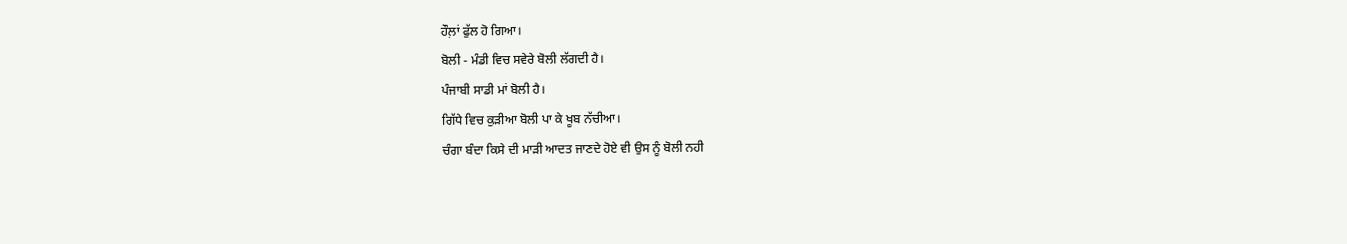ਹੌਲ਼ਾਂ ਫੁੱਲ ਹੋ ਗਿਆ।
ਬੋਲੀ - ਮੰਡੀ ਵਿਚ ਸਵੇਰੇ ਬੋਲੀ ਲੱਗਦੀ ਹੈ।
ਪੰਜਾਬੀ ਸਾਡੀ ਮਾਂ ਬੋਲੀ ਹੈ।
ਗਿੱਧੇ ਵਿਚ ਕੁੜੀਆ ਬੋਲੀ ਪਾ ਕੇ ਖੂਬ ਨੱਚੀਆ।
ਚੰਗਾ ਬੰਦਾ ਕਿਸੇ ਦੀ ਮਾੜੀ ਆਦਤ ਜਾਣਦੇ ਹੋਏ ਵੀ ਉਸ ਨੂੰ ਬੋਲੀ ਨਹੀ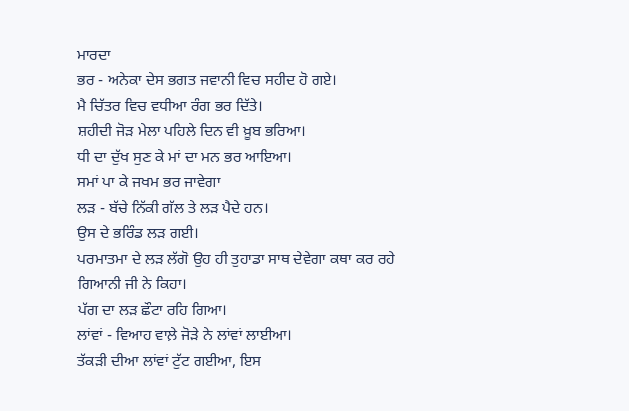ਮਾਰਦਾ
ਭਰ - ਅਨੇਕਾ ਦੇਸ ਭਗਤ ਜਵਾਨੀ ਵਿਚ ਸਹੀਦ ਹੋ ਗਏ।
ਮੈ ਚਿੱਤਰ ਵਿਚ ਵਧੀਆ ਰੰਗ ਭਰ ਦਿੱਤੇ।
ਸ਼ਹੀਦੀ ਜੋੜ ਮੇਲਾ ਪਹਿਲੇ ਦਿਨ ਵੀ ਖ਼ੂਬ ਭਰਿਆ।
ਧੀ ਦਾ ਦੁੱਖ ਸੁਣ ਕੇ ਮਾਂ ਦਾ ਮਨ ਭਰ ਆਇਆ।
ਸਮਾਂ ਪਾ ਕੇ ਜਖਮ ਭਰ ਜਾਵੇਗਾ
ਲੜ - ਬੱਚੇ ਨਿੱਕੀ ਗੱਲ ਤੇ ਲੜ ਪੈਦੇ ਹਨ।
ਉਸ ਦੇ ਭਰਿੰਡ ਲੜ ਗਈ।
ਪਰਮਾਤਮਾ ਦੇ ਲੜ ਲੱਗੋ ਉਹ ਹੀ ਤੁਹਾਡਾ ਸਾਥ ਦੇਵੇਗਾ ਕਥਾ ਕਰ ਰਹੇ ਗਿਆਨੀ ਜੀ ਨੇ ਕਿਹਾ।
ਪੱਗ ਦਾ ਲੜ ਛੌਟਾ ਰਹਿ ਗਿਆ।
ਲਾਂਵਾਂ - ਵਿਆਹ ਵਾਲ਼ੇ ਜੋੜੇ ਨੇ ਲਾਂਵਾਂ ਲਾਈਆ।
ਤੱਕੜੀ ਦੀਆ ਲਾਂਵਾਂ ਟੁੱਟ ਗਈਆ, ਇਸ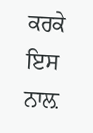ਕਰਕੇ ਇਸ ਨਾਲ਼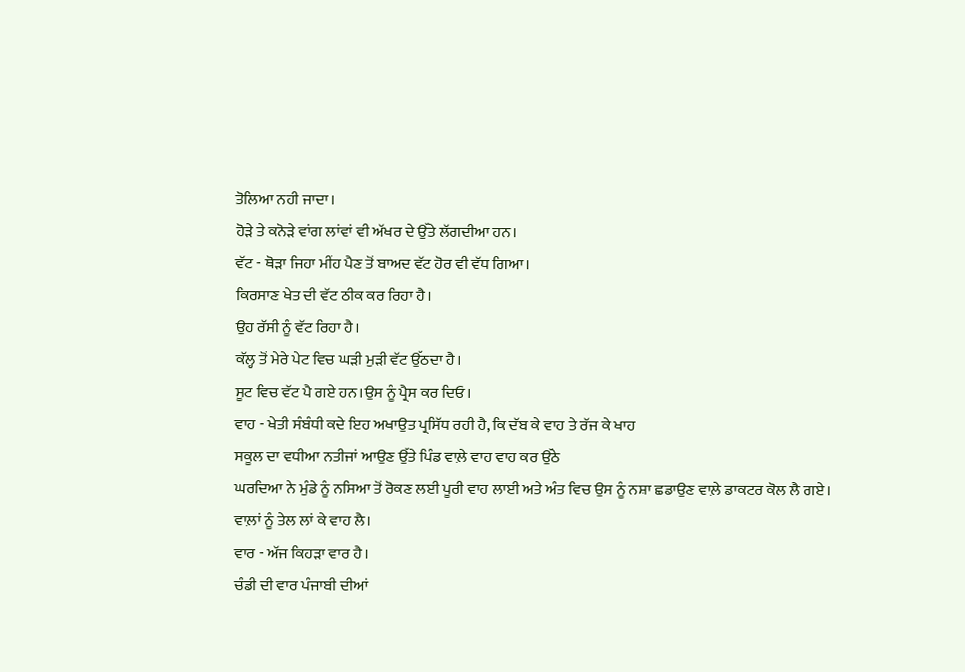ਤੋਲਿਆ ਨਹੀ ਜਾਦਾ।
ਹੋੜੇ ਤੇ ਕਨੋੜੇ ਵਾਂਗ ਲਾਂਵਾਂ ਵੀ ਅੱਖਰ ਦੇ ਉੱਤੇ ਲੱਗਦੀਆ ਹਨ।
ਵੱਟ - ਥੋੜਾ ਜਿਹਾ ਮੀਂਹ ਪੈਣ ਤੋਂ ਬਾਅਦ ਵੱਟ ਹੋਰ ਵੀ ਵੱਧ ਗਿਆ।
ਕਿਰਸਾਣ ਖੇਤ ਦੀ ਵੱਟ ਠੀਕ ਕਰ ਰਿਹਾ ਹੈ।
ਉਹ ਰੱਸੀ ਨੂੰ ਵੱਟ ਰਿਹਾ ਹੈ।
ਕੱਲ੍ਹ ਤੋਂ ਮੇਰੇ ਪੇਟ ਵਿਚ ਘੜੀ ਮੁੜੀ ਵੱਟ ਉੱਠਦਾ ਹੈ।
ਸੂਟ ਵਿਚ ਵੱਟ ਪੈ ਗਏ ਹਨ।ਉਸ ਨੂੰ ਪ੍ਰੈਸ ਕਰ ਦਿਓ।
ਵਾਹ - ਖੇਤੀ ਸੰਬੰਧੀ ਕਦੇ ਇਹ ਅਖਾਉਤ ਪ੍ਰਸਿੱਧ ਰਹੀ ਹੈ, ਕਿ ਦੱਬ ਕੇ ਵਾਹ ਤੇ ਰੱਜ ਕੇ ਖਾਹ
ਸਕੂਲ ਦਾ ਵਧੀਆ ਨਤੀਜਾਂ ਆਉਣ ਉੱਤੇ ਪਿੰਡ ਵਾਲ਼ੇ ਵਾਹ ਵਾਹ ਕਰ ਉੱਠੇ
ਘਰਦਿਆ ਨੇ ਮੁੰਡੇ ਨੂੰ ਨਸਿਆ ਤੋਂ ਰੋਕਣ ਲਈ ਪੂਰੀ ਵਾਹ ਲਾਈ ਅਤੇ ਅੰਤ ਵਿਚ ਉਸ ਨੂੰ ਨਸ਼ਾ ਛਡਾਉਣ ਵਾਲ਼ੇ ਡਾਕਟਰ ਕੋਲ ਲੈ ਗਏ।
ਵਾਲ਼ਾਂ ਨੂੰ ਤੇਲ ਲਾਂ ਕੇ ਵਾਹ ਲੈ।
ਵਾਰ - ਅੱਜ ਕਿਹੜਾ ਵਾਰ ਹੈ।
ਚੰਡੀ ਦੀ ਵਾਰ ਪੰਜਾਬੀ ਦੀਆਂ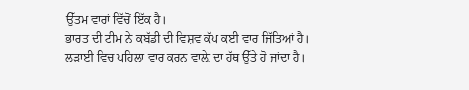ਉੱਤਮ ਵਾਰਾਂ ਵਿੱਚੋਂ ਇੱਕ ਹੈ।
ਭਾਰਤ ਦੀ ਟੀਮ ਨੇ ਕਬੱਡੀ ਦੀ ਵਿਸ਼ਵ ਕੱਪ ਕਈ ਵਾਰ ਜਿੱਤਿਆਂ ਹੈ।
ਲੜਾਈ ਵਿਚ ਪਹਿਲਾ ਵਾਰ ਕਰਨ ਵਾਲ਼ੇ ਦਾ ਹੱਥ ਉੱਤੇ ਹੋ ਜਾਂਦਾ ਹੈ।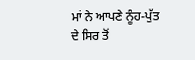ਮਾਂ ਨੇ ਆਪਣੇ ਨੂੰਹ-ਪੁੱਤ ਦੇ ਸਿਰ ਤੋਂ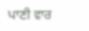ਪਾਣੀ ਵਾਰ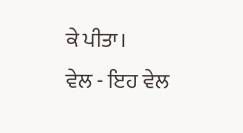ਕੇ ਪੀਤਾ।
ਵੇਲ - ਇਹ ਵੇਲ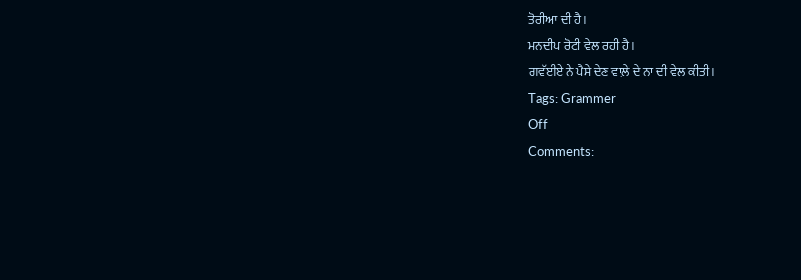ਤੋਰੀਆ ਦੀ ਹੈ।
ਮਨਦੀਪ ਰੋਟੀ ਵੇਲ ਰਹੀ ਹੈ।
ਗਵੱਈਏ ਨੇ ਪੈਸੇ ਦੇਣ ਵਾਲ਼ੇ ਦੇ ਨਾ ਦੀ ਵੇਲ ਕੀਤੀ।
Tags: Grammer
Off
Comments: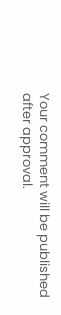Your comment will be published after approval.